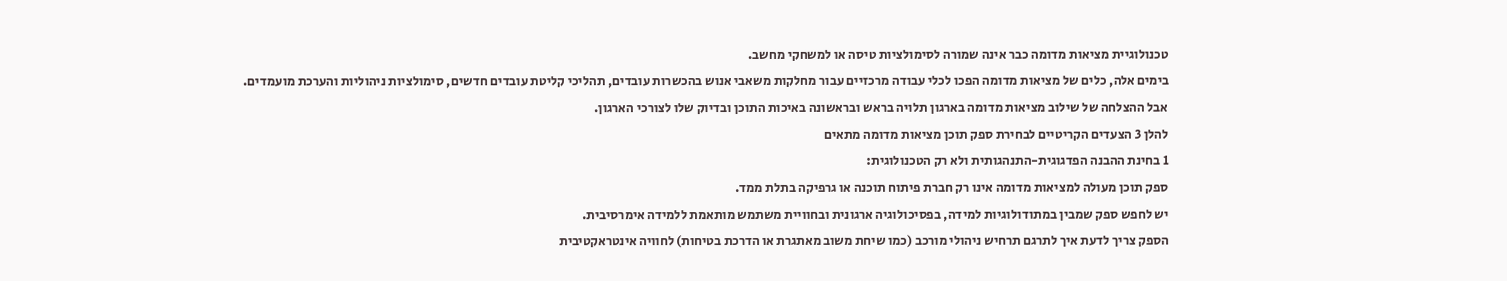טכנולוגיית מציאות מדומה כבר אינה שמורה לסימולציות טיסה או למשחקי מחשב.
בימים אלה, כלים של מציאות מדומה הפכו לכלי עבודה מרכזיים עבור מחלקות משאבי אנוש בהכשרות עובדים, תהליכי קליטת עובדים חדשים, סימולציות ניהוליות והערכת מועמדים.
אבל ההצלחה של שילוב מציאות מדומה בארגון תלויה בראש ובראשונה באיכות התוכן ובדיוק שלו לצורכי הארגון.
להלן 3 הצעדים הקריטיים לבחירת ספק תוכן מציאות מדומה מתאים
1 בחינת ההבנה הפדגוגית-התנהגותית ולא רק הטכנולוגית:
ספק תוכן מעולה למציאות מדומה אינו רק חברת פיתוח תוכנה או גרפיקה בתלת ממד.
יש לחפש ספק שמבין במתודולוגיות למידה, בפסיכולוגיה ארגונית ובחוויית משתמש מותאמת ללמידה אימרסיבית.
הספק צריך לדעת איך לתרגם תרחיש ניהולי מורכב (כמו שיחת משוב מאתגרת או הדרכת בטיחות) לחוויה אינטראקטיבית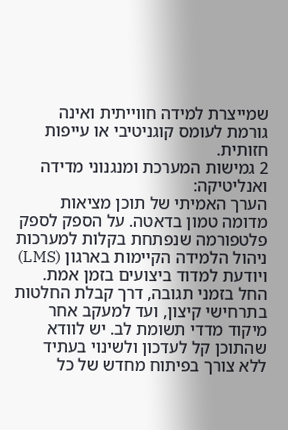שמייצרת למידה חווייתית ואינה גורמת לעומס קוגניטיבי או עייפות חזותית.
2 גמישות המערכת ומנגנוני מדידה ואנליטיקה:
הערך האמיתי של תוכן מציאות מדומה טמון בדאטה. על הספק לספק פלטפורמה שנפתחת בקלות למערכות ניהול הלמידה הקיימות בארגון (LMS) ויודעת למדוד ביצועים בזמן אמת.
החל בזמני תגובה, דרך קבלת החלטות בתרחישי קיצון, ועד למעקב אחר מיקוד מדדי תשומת לב. יש לוודא שהתוכן קל לעדכון ולשינוי בעתיד ללא צורך בפיתוח מחדש של כל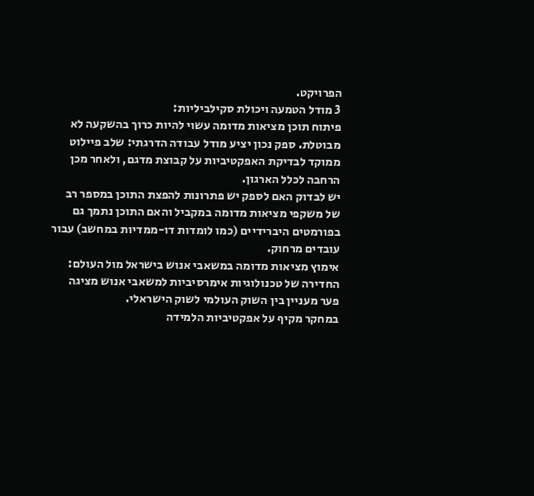הפרויקט.
3 מודל הטמעה ויכולת סקילביליות:
פיתוח תוכן מציאות מדומה עשוי להיות כרוך בהשקעה לא מבוטלת. ספק נכון יציע מודל עבודה הדרגתי: שלב פיילוט ממוקד לבדיקת האפקטיביות על קבוצת מדגם, ולאחר מכן הרחבה לכלל הארגון.
יש לבדוק האם לספק יש פתרונות להפצת התוכן במספר רב של משקפי מציאות מדומה במקביל והאם התוכן נתמך גם בפורמטים היברידיים (כמו לומדות דו-ממדיות במחשב) עבור עובדים מרחוק.
אימוץ מציאות מדומה במשאבי אנוש בישראל מול העולם:
החדירה של טכנולוגיות אימרסיביות למשאבי אנוש מציגה פער מעניין בין השוק העולמי לשוק הישראלי.
במחקר מקיף על אפקטיביות הלמידה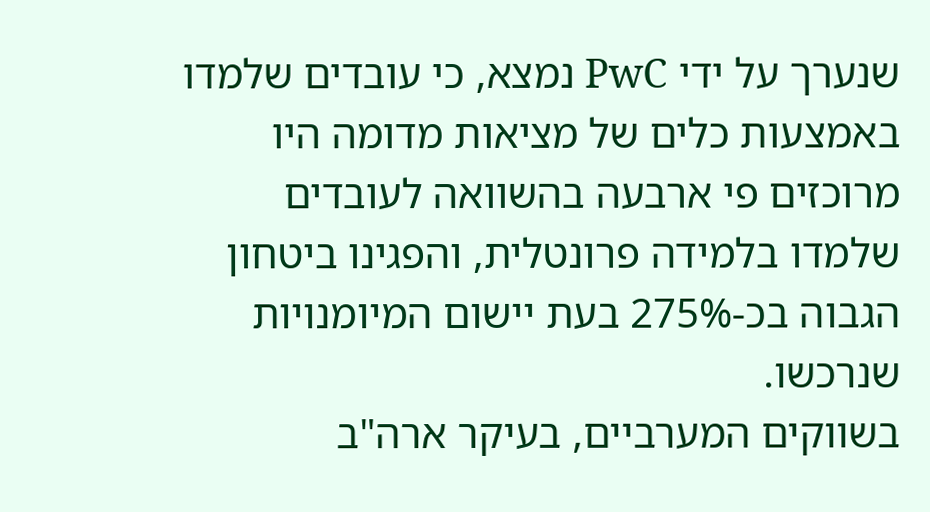שנערך על ידי PwC נמצא, כי עובדים שלמדו באמצעות כלים של מציאות מדומה היו מרוכזים פי ארבעה בהשוואה לעובדים שלמדו בלמידה פרונטלית, והפגינו ביטחון הגבוה בכ-275% בעת יישום המיומנויות שנרכשו.
בשווקים המערביים, בעיקר ארה"ב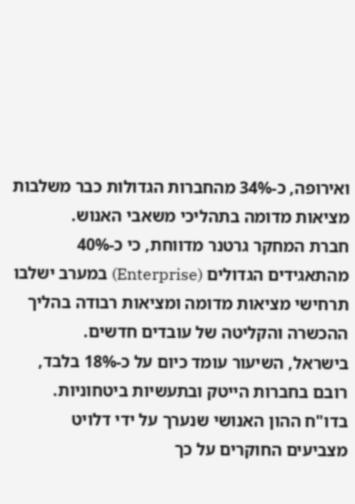ואירופה, כ-34% מהחברות הגדולות כבר משלבות מציאות מדומה בתהליכי משאבי האנוש.
חברת המחקר גרטנר מדווחת, כי כ-40% מהתאגידים הגדולים (Enterprise) במערב ישלבו תרחישי מציאות מדומה ומציאות רבודה בהליך ההכשרה והקליטה של עובדים חדשים.
בישראל, השיעור עומד כיום על כ-18% בלבד, רובם בחברות הייטק ובתעשיות ביטחוניות.
בדו"ח ההון האנושי שנערך על ידי דלויט מצביעים החוקרים על כך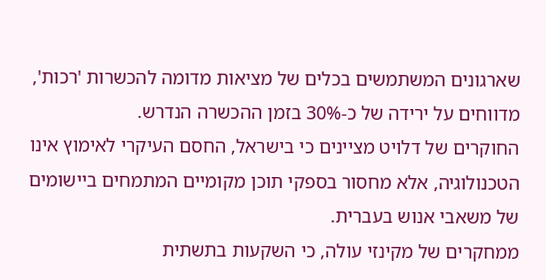שארגונים המשתמשים בכלים של מציאות מדומה להכשרות 'רכות', מדווחים על ירידה של כ-30% בזמן ההכשרה הנדרש.
החוקרים של דלויט מציינים כי בישראל, החסם העיקרי לאימוץ אינו הטכנולוגיה, אלא מחסור בספקי תוכן מקומיים המתמחים ביישומים של משאבי אנוש בעברית.
ממחקרים של מקינזי עולה, כי השקעות בתשתית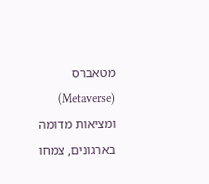מטאברס (Metaverse) ומציאות מדומה בארגונים, צמחו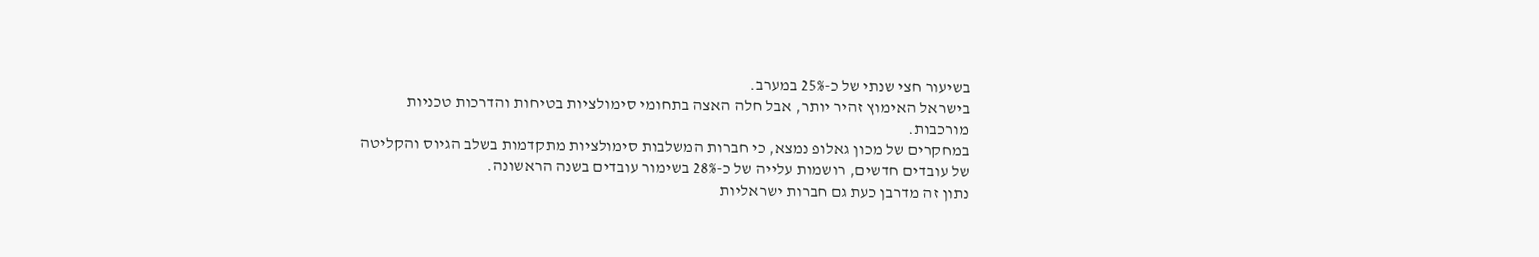בשיעור חצי שנתי של כ-25% במערב.
בישראל האימוץ זהיר יותר, אבל חלה האצה בתחומי סימולציות בטיחות והדרכות טכניות מורכבות.
במחקרים של מכון גאלופ נמצא, כי חברות המשלבות סימולציות מתקדמות בשלב הגיוס והקליטה של עובדים חדשים, רושמות עלייה של כ-28% בשימור עובדים בשנה הראשונה.
נתון זה מדרבן כעת גם חברות ישראליות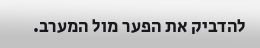להדביק את הפער מול המערב.